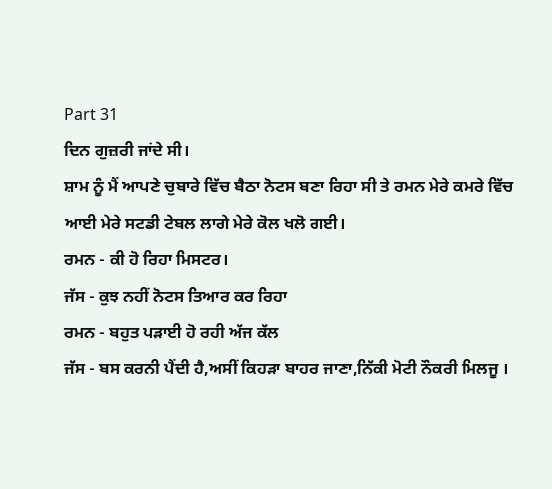Part 31
ਦਿਨ ਗੁਜ਼ਰੀ ਜਾਂਦੇ ਸੀ।
ਸ਼ਾਮ ਨੂੰ ਮੈਂ ਆਪਣੇ ਚੁਬਾਰੇ ਵਿੱਚ ਬੈਠਾ ਨੋਟਸ ਬਣਾ ਰਿਹਾ ਸੀ ਤੇ ਰਮਨ ਮੇਰੇ ਕਮਰੇ ਵਿੱਚ ਆਈ ਮੇਰੇ ਸਟਡੀ ਟੇਬਲ ਲਾਗੇ ਮੇਰੇ ਕੋਲ ਖਲੋ ਗਈ।
ਰਮਨ - ਕੀ ਹੋ ਰਿਹਾ ਮਿਸਟਰ।
ਜੱਸ - ਕੁਝ ਨਹੀਂ ਨੋਟਸ ਤਿਆਰ ਕਰ ਰਿਹਾ
ਰਮਨ - ਬਹੁਤ ਪੜਾਈ ਹੋ ਰਹੀ ਅੱਜ ਕੱਲ
ਜੱਸ - ਬਸ ਕਰਨੀ ਪੈਂਦੀ ਹੈ,ਅਸੀਂ ਕਿਹੜਾ ਬਾਹਰ ਜਾਣਾ,ਨਿੱਕੀ ਮੋਟੀ ਨੌਕਰੀ ਮਿਲਜੂ ।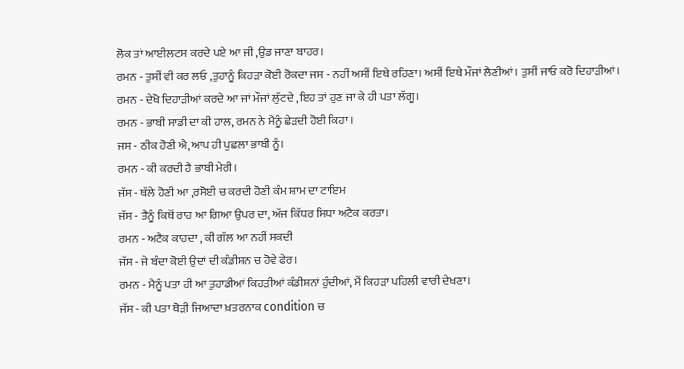ਲੋਕ ਤਾਂ ਆਈਲਟਸ ਕਰਦੇ ਪਏ ਆ ਜੀ ,ਉਡ ਜਾਣਾ ਬਾਹਰ।
ਰਮਨ - ਤੁਸੀਂ ਵੀ ਕਰ ਲਓ ,ਤੁਹਾਨੂੰ ਕਿਹੜਾ ਕੋਈ ਰੋਕਦਾ ਜਸ - ਨਹੀਂ ਅਸੀਂ ਇਥੇ ਰਹਿਣਾ। ਅਸੀਂ ਇਥੇ ਮੌਜਾਂ ਲੈਣੀਆਂ। ਤੁਸੀਂ ਜਾਓ ਕਰੋ ਦਿਹਾੜੀਆਂ।
ਰਮਨ - ਦੇਖੋ ਦਿਹਾੜੀਆਂ ਕਰਦੇ ਆ ਜਾਂ ਮੌਜਾਂ ਲੁੱਟਦੇ ,ਇਹ ਤਾਂ ਹੁਣ ਜਾ ਕੇ ਹੀ ਪਤਾ ਲੱਗੂ।
ਰਮਨ - ਭਾਬੀ ਸਾਡੀ ਦਾ ਕੀ ਹਾਲ, ਰਮਨ ਨੇ ਮੈਨੂੰ ਛੇੜਦੀ ਹੋਈ ਕਿਹਾ ।
ਜਸ - ਠੀਕ ਹੋਣੀ ਐ,ਆਪ ਹੀ ਪੁਛਲਾ ਭਾਬੀ ਨੂੰ।
ਰਮਨ - ਕੀ ਕਰਦੀ ਹੈ ਭਾਬੀ ਮੇਰੀ।
ਜੱਸ - ਥੱਲੇ ਹੋਣੀ ਆ ,ਰਸੋਈ ਚ ਕਰਦੀ ਹੋਣੀ ਕੰਮ ਸ਼ਾਮ ਦਾ ਟਾਇਮ
ਜੱਸ - ਤੈਨੂੰ ਕਿਥੋਂ ਰਾਹ ਆ ਗਿਆ ਉਪਰ ਦਾ, ਅੱਜ ਕਿੱਧਰ ਸਿਧਾ ਅਟੈਕ ਕਰਤਾ।
ਰਮਨ - ਅਟੈਕ ਕਾਹਦਾ , ਕੀ ਗੱਲ ਆ ਨਹੀਂ ਸਕਦੀ
ਜੱਸ - ਜੇ ਬੰਦਾ ਕੋਈ ਉਦਾਂ ਦੀ ਕੰਡੀਸ਼ਨ ਚ ਹੋਵੇ ਫੇਰ।
ਰਮਨ - ਮੈਨੂੰ ਪਤਾ ਹੀ ਆ ਤੁਹਾਡੀਆਂ ਕਿਹੜੀਆਂ ਕੰਡੀਸ਼ਨਾਂ ਹੁੰਦੀਆਂ, ਮੈਂ ਕਿਹੜਾ ਪਹਿਲੀ ਵਾਰੀ ਦੇਖਣਾ।
ਜੱਸ - ਕੀ ਪਤਾ ਥੋੜੀ ਜਿਆਦਾ ਖ਼ਤਰਨਾਕ condition ਚ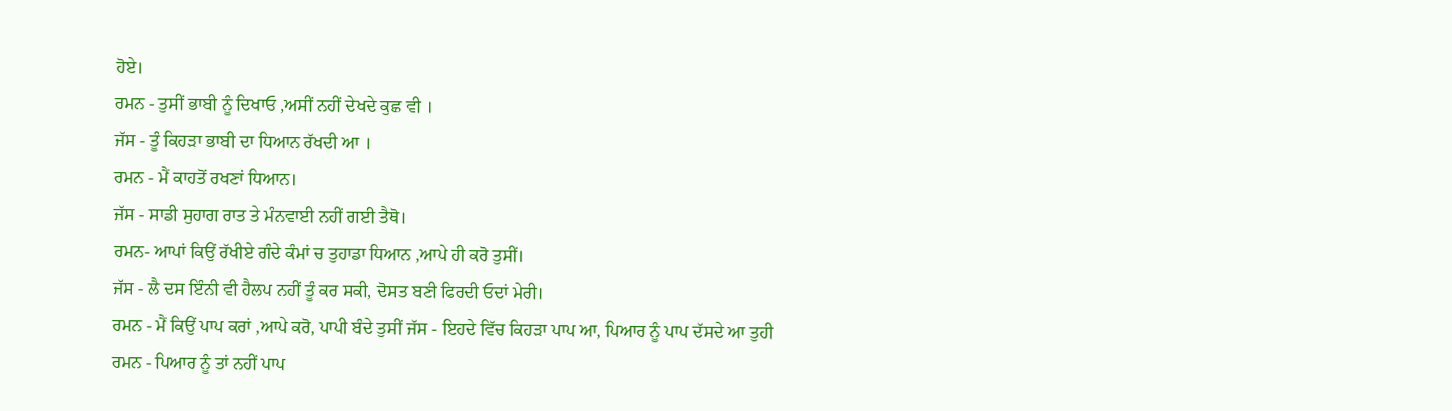ਹੋਏ।
ਰਮਨ - ਤੁਸੀਂ ਭਾਬੀ ਨੂੰ ਦਿਖਾਓ ,ਅਸੀਂ ਨਹੀਂ ਦੇਖਦੇ ਕੁਛ ਵੀ ।
ਜੱਸ - ਤੂੰ ਕਿਹੜਾ ਭਾਬੀ ਦਾ ਧਿਆਨ ਰੱਖਦੀ ਆ ।
ਰਮਨ - ਮੈਂ ਕਾਹਤੋਂ ਰਖਣਾਂ ਧਿਆਨ।
ਜੱਸ - ਸਾਡੀ ਸੁਹਾਗ ਰਾਤ ਤੇ ਮੰਨਵਾਈ ਨਹੀਂ ਗਈ ਤੈਥੋ।
ਰਮਨ- ਆਪਾਂ ਕਿਉਂ ਰੱਖੀਏ ਗੰਦੇ ਕੰਮਾਂ ਚ ਤੁਹਾਡਾ ਧਿਆਨ ,ਆਪੇ ਹੀ ਕਰੋ ਤੁਸੀਂ।
ਜੱਸ - ਲੈ ਦਸ ਇੰਨੀ ਵੀ ਹੈਲਪ ਨਹੀਂ ਤੂੰ ਕਰ ਸਕੀ, ਦੋਸਤ ਬਣੀ ਫਿਰਦੀ ਓਦਾਂ ਮੇਰੀ।
ਰਮਨ - ਮੈਂ ਕਿਉਂ ਪਾਪ ਕਰਾਂ ,ਆਪੇ ਕਰੋ, ਪਾਪੀ ਬੰਦੇ ਤੁਸੀਂ ਜੱਸ - ਇਹਦੇ ਵਿੱਚ ਕਿਹੜਾ ਪਾਪ ਆ, ਪਿਆਰ ਨੂੰ ਪਾਪ ਦੱਸਦੇ ਆ ਤੁਹੀ
ਰਮਨ - ਪਿਆਰ ਨੂੰ ਤਾਂ ਨਹੀਂ ਪਾਪ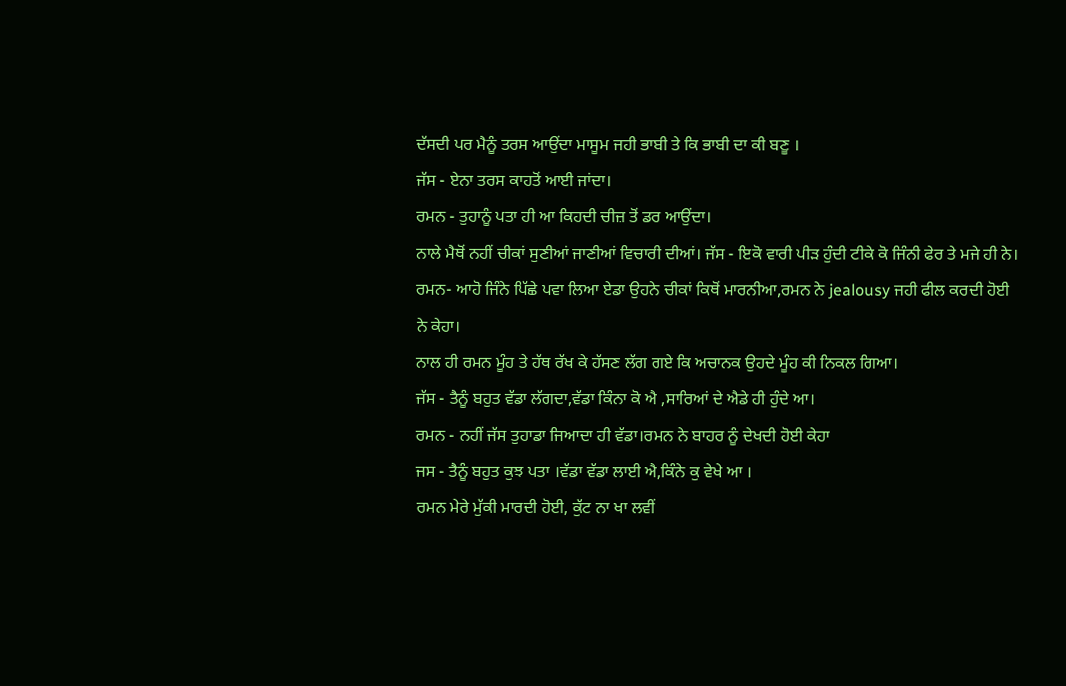ਦੱਸਦੀ ਪਰ ਮੈਨੂੰ ਤਰਸ ਆਉਂਦਾ ਮਾਸੂਮ ਜਹੀ ਭਾਬੀ ਤੇ ਕਿ ਭਾਬੀ ਦਾ ਕੀ ਬਣੂ ।
ਜੱਸ - ਏਨਾ ਤਰਸ ਕਾਹਤੋਂ ਆਈ ਜਾਂਦਾ।
ਰਮਨ - ਤੁਹਾਨੂੰ ਪਤਾ ਹੀ ਆ ਕਿਹਦੀ ਚੀਜ਼ ਤੋਂ ਡਰ ਆਉਂਦਾ।
ਨਾਲੇ ਮੈਥੋਂ ਨਹੀਂ ਚੀਕਾਂ ਸੁਣੀਆਂ ਜਾਣੀਆਂ ਵਿਚਾਰੀ ਦੀਆਂ। ਜੱਸ - ਇਕੋ ਵਾਰੀ ਪੀੜ ਹੁੰਦੀ ਟੀਕੇ ਕੋ ਜਿੰਨੀ ਫੇਰ ਤੇ ਮਜੇ ਹੀ ਨੇ।
ਰਮਨ- ਆਹੋ ਜਿੰਨੇ ਪਿੱਛੇ ਪਵਾ ਲਿਆ ਏਡਾ ਉਹਨੇ ਚੀਕਾਂ ਕਿਥੋਂ ਮਾਰਨੀਆ,ਰਮਨ ਨੇ jealousy ਜਹੀ ਫੀਲ ਕਰਦੀ ਹੋਈ ਨੇ ਕੇਹਾ।
ਨਾਲ ਹੀ ਰਮਨ ਮੂੰਹ ਤੇ ਹੱਥ ਰੱਖ ਕੇ ਹੱਸਣ ਲੱਗ ਗਏ ਕਿ ਅਚਾਨਕ ਉਹਦੇ ਮੂੰਹ ਕੀ ਨਿਕਲ ਗਿਆ।
ਜੱਸ - ਤੈਨੂੰ ਬਹੁਤ ਵੱਡਾ ਲੱਗਦਾ,ਵੱਡਾ ਕਿੰਨਾ ਕੋ ਐ ,ਸਾਰਿਆਂ ਦੇ ਐਡੇ ਹੀ ਹੁੰਦੇ ਆ।
ਰਮਨ - ਨਹੀਂ ਜੱਸ ਤੁਹਾਡਾ ਜਿਆਦਾ ਹੀ ਵੱਡਾ।ਰਮਨ ਨੇ ਬਾਹਰ ਨੂੰ ਦੇਖਦੀ ਹੋਈ ਕੇਹਾ
ਜਸ - ਤੈਨੂੰ ਬਹੁਤ ਕੁਝ ਪਤਾ ।ਵੱਡਾ ਵੱਡਾ ਲਾਈ ਐ,ਕਿੰਨੇ ਕੁ ਵੇਖੇ ਆ ।
ਰਮਨ ਮੇਰੇ ਮੁੱਕੀ ਮਾਰਦੀ ਹੋਈ, ਕੁੱਟ ਨਾ ਖਾ ਲਵੀਂ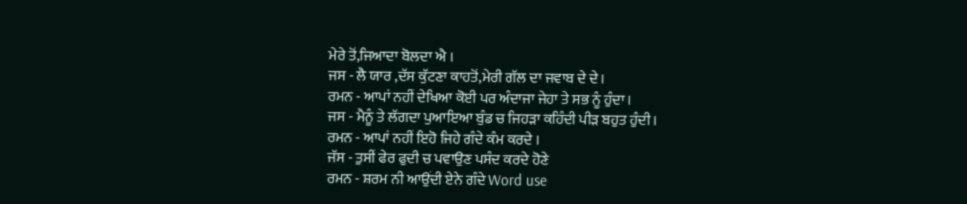ਮੇਰੇ ਤੋਂ,ਜਿਆਦਾ ਬੋਲਦਾ ਐ ।
ਜਸ - ਲੈ ਯਾਰ ,ਦੱਸ ਕੁੱਟਣਾ ਕਾਹਤੋਂ,ਮੇਰੀ ਗੱਲ ਦਾ ਜਵਾਬ ਦੇ ਦੇ।
ਰਮਨ - ਆਪਾਂ ਨਹੀਂ ਦੇਖਿਆ ਕੋਈ ਪਰ ਅੰਦਾਜਾ ਜੇਹਾ ਤੇ ਸਭ ਨੂੰ ਹੁੰਦਾ।
ਜਸ - ਮੈਨੂੰ ਤੇ ਲੱਗਦਾ ਪੁਆਇਆ ਬੁੰਡ ਚ ਜਿਹੜਾ ਕਹਿੰਦੀ ਪੀੜ ਬਹੁਤ ਹੁੰਦੀ।
ਰਮਨ - ਆਪਾਂ ਨਹੀਂ ਇਹੋ ਜਿਹੇ ਗੰਦੇ ਕੰਮ ਕਰਦੇ ।
ਜੱਸ - ਤੁਸੀਂ ਫੇਰ ਫੁਦੀ ਚ ਪਵਾਉਣ ਪਸੰਦ ਕਰਦੇ ਹੋਣੇ
ਰਮਨ - ਸ਼ਰਮ ਨੀ ਆਉਂਦੀ ਏਨੇ ਗੰਦੇ Word use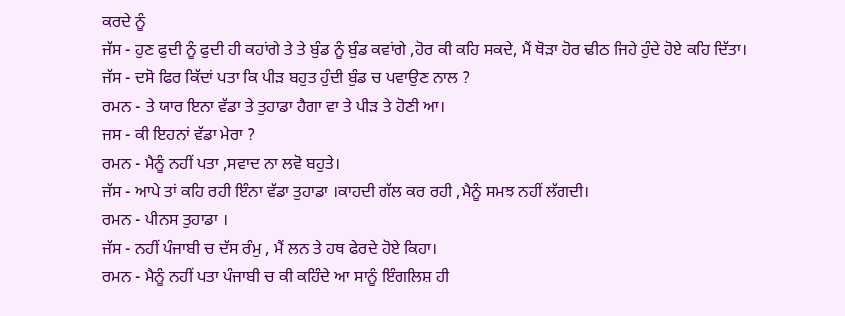ਕਰਦੇ ਨੂੰ
ਜੱਸ - ਹੁਣ ਫੁਦੀ ਨੂੰ ਫੁਦੀ ਹੀ ਕਹਾਂਗੇ ਤੇ ਤੇ ਬੁੰਡ ਨੂੰ ਬੁੰਡ ਕਵਾਂਗੇ ,ਹੋਰ ਕੀ ਕਹਿ ਸਕਦੇ, ਮੈਂ ਥੋੜਾ ਹੋਰ ਢੀਠ ਜਿਹੇ ਹੁੰਦੇ ਹੋਏ ਕਹਿ ਦਿੱਤਾ।
ਜੱਸ - ਦਸੋ ਫਿਰ ਕਿੱਦਾਂ ਪਤਾ ਕਿ ਪੀੜ ਬਹੁਤ ਹੁੰਦੀ ਬੁੰਡ ਚ ਪਵਾਉਣ ਨਾਲ ?
ਰਮਨ - ਤੇ ਯਾਰ ਇਨਾ ਵੱਡਾ ਤੇ ਤੁਹਾਡਾ ਹੈਗਾ ਵਾ ਤੇ ਪੀੜ ਤੇ ਹੋਣੀ ਆ।
ਜਸ - ਕੀ ਇਹਨਾਂ ਵੱਡਾ ਮੇਰਾ ?
ਰਮਨ - ਮੈਨੂੰ ਨਹੀਂ ਪਤਾ ,ਸਵਾਦ ਨਾ ਲਵੋ ਬਹੁਤੇ।
ਜੱਸ - ਆਪੇ ਤਾਂ ਕਹਿ ਰਹੀ ਇੰਨਾ ਵੱਡਾ ਤੁਹਾਡਾ ।ਕਾਹਦੀ ਗੱਲ ਕਰ ਰਹੀ ,ਮੈਨੂੰ ਸਮਝ ਨਹੀਂ ਲੱਗਦੀ।
ਰਮਨ - ਪੀਨਸ ਤੁਹਾਡਾ ।
ਜੱਸ - ਨਹੀਂ ਪੰਜਾਬੀ ਚ ਦੱਸ ਰੰਮੁ , ਮੈਂ ਲਨ ਤੇ ਹਥ ਫੇਰਦੇ ਹੋਏ ਕਿਹਾ।
ਰਮਨ - ਮੈਨੂੰ ਨਹੀਂ ਪਤਾ ਪੰਜਾਬੀ ਚ ਕੀ ਕਹਿੰਦੇ ਆ ਸਾਨੂੰ ਇੰਗਲਿਸ਼ ਹੀ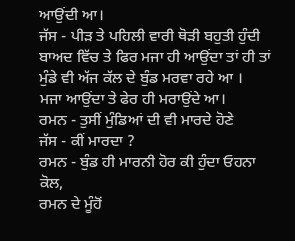ਆਉਂਦੀ ਆ।
ਜੱਸ - ਪੀੜ ਤੇ ਪਹਿਲੀ ਵਾਰੀ ਥੋੜੀ ਬਹੁਤੀ ਹੁੰਦੀ ਬਾਅਦ ਵਿੱਚ ਤੇ ਫਿਰ ਮਜਾ ਹੀ ਆਉਂਦਾ ਤਾਂ ਹੀ ਤਾਂ ਮੁੰਡੇ ਵੀ ਅੱਜ ਕੱਲ ਦੇ ਬੁੰਡ ਮਰਵਾ ਰਹੇ ਆ ।
ਮਜਾ ਆਉਂਦਾ ਤੇ ਫੇਰ ਹੀ ਮਰਾਉਂਦੇ ਆ।
ਰਮਨ - ਤੁਸੀਂ ਮੁੰਡਿਆਂ ਦੀ ਵੀ ਮਾਰਦੇ ਹੋਣੇ
ਜੱਸ - ਕੀਂ ਮਾਰਦਾ ?
ਰਮਨ - ਬੁੰਡ ਹੀ ਮਾਰਨੀ ਹੋਰ ਕੀ ਹੁੰਦਾ ਓਹਨਾ ਕੋਲ,
ਰਮਨ ਦੇ ਮੂੰਹੋਂ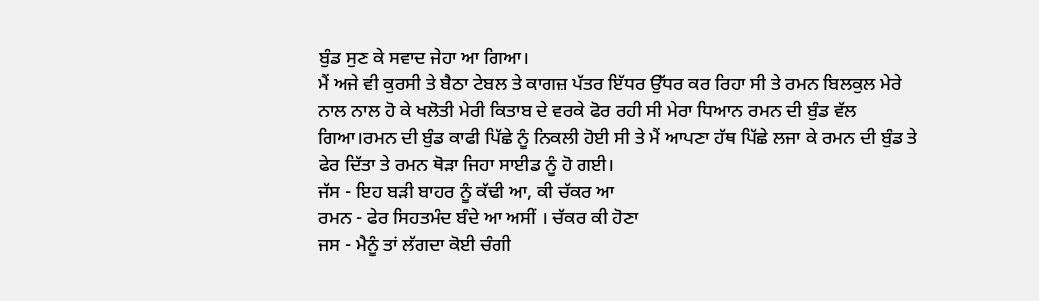ਬੁੰਡ ਸੁਣ ਕੇ ਸਵਾਦ ਜੇਹਾ ਆ ਗਿਆ।
ਮੈਂ ਅਜੇ ਵੀ ਕੁਰਸੀ ਤੇ ਬੈਠਾ ਟੇਬਲ ਤੇ ਕਾਗਜ਼ ਪੱਤਰ ਇੱਧਰ ਉੱਧਰ ਕਰ ਰਿਹਾ ਸੀ ਤੇ ਰਮਨ ਬਿਲਕੁਲ ਮੇਰੇ ਨਾਲ ਨਾਲ ਹੋ ਕੇ ਖਲੋਤੀ ਮੇਰੀ ਕਿਤਾਬ ਦੇ ਵਰਕੇ ਫੋਰ ਰਹੀ ਸੀ ਮੇਰਾ ਧਿਆਨ ਰਮਨ ਦੀ ਬੁੰਡ ਵੱਲ ਗਿਆ।ਰਮਨ ਦੀ ਬੁੰਡ ਕਾਫੀ ਪਿੱਛੇ ਨੂੰ ਨਿਕਲੀ ਹੋਈ ਸੀ ਤੇ ਮੈਂ ਆਪਣਾ ਹੱਥ ਪਿੱਛੇ ਲਜਾ ਕੇ ਰਮਨ ਦੀ ਬੁੰਡ ਤੇ ਫੇਰ ਦਿੱਤਾ ਤੇ ਰਮਨ ਥੋੜਾ ਜਿਹਾ ਸਾਈਡ ਨੂੰ ਹੋ ਗਈ।
ਜੱਸ - ਇਹ ਬੜੀ ਬਾਹਰ ਨੂੰ ਕੱਢੀ ਆ, ਕੀ ਚੱਕਰ ਆ
ਰਮਨ - ਫੇਰ ਸਿਹਤਮੰਦ ਬੰਦੇ ਆ ਅਸੀਂ । ਚੱਕਰ ਕੀ ਹੋਣਾ
ਜਸ - ਮੈਨੂੰ ਤਾਂ ਲੱਗਦਾ ਕੋਈ ਚੰਗੀ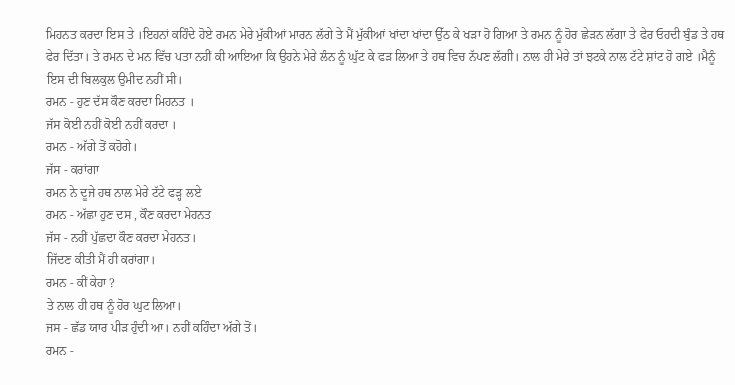ਮਿਹਨਤ ਕਰਦਾ ਇਸ ਤੇ ।ਇਹਨਾਂ ਕਹਿੰਦੇ ਹੋਏ ਰਮਨ ਮੇਰੇ ਮੁੱਕੀਆਂ ਮਾਰਨ ਲੱਗੇ ਤੇ ਮੈਂ ਮੁੱਕੀਆਂ ਖਾਂਦਾ ਖਾਂਦਾ ਉੱਠ ਕੇ ਖੜਾ ਹੋ ਗਿਆ ਤੇ ਰਮਨ ਨੂੰ ਹੋਰ ਛੇੜਨ ਲੱਗਾ ਤੇ ਫੇਰ ਓਹਦੀ ਬੁੰਡ ਤੇ ਹਥ ਫੇਰ ਦਿੱਤਾ। ਤੇ ਰਮਨ ਦੇ ਮਨ ਵਿੱਚ ਪਤਾ ਨਹੀਂ ਕੀ ਆਇਆ ਕਿ ਉਹਨੇ ਮੇਰੇ ਲੰਨ ਨੂੰ ਘੁੱਟ ਕੇ ਫੜ ਲਿਆ ਤੇ ਹਥ ਵਿਚ ਨੱਪਣ ਲੱਗੀ। ਨਾਲ ਹੀ ਮੇਰੇ ਤਾਂ ਝਟਕੇ ਨਾਲ ਟੱਟੇ ਸ਼ਾਂਟ ਹੋ ਗਏ ।ਮੈਨੂੰ ਇਸ ਦੀ ਬਿਲਕੁਲ ਉਮੀਦ ਨਹੀਂ ਸੀ।
ਰਮਨ - ਹੁਣ ਦੱਸ ਕੌਣ ਕਰਦਾ ਮਿਹਨਤ ।
ਜੱਸ ਕੋਈ ਨਹੀਂ ਕੋਈ ਨਹੀਂ ਕਰਦਾ ।
ਰਮਨ - ਅੱਗੇ ਤੋਂ ਕਹੋਗੇ।
ਜੱਸ - ਕਰਾਂਗਾ
ਰਮਨ ਨੇ ਦੂਜੇ ਹਥ ਨਾਲ ਮੇਰੇ ਟੱਟੇ ਫੜ੍ਹ ਲਏ
ਰਮਨ - ਅੱਛਾ ਹੁਣ ਦਸ , ਕੌਣ ਕਰਦਾ ਮੇਹਨਤ
ਜੱਸ - ਨਹੀਂ ਪੁੱਛਦਾ ਕੌਣ ਕਰਦਾ ਮੇਹਨਤ।
ਜਿੱਦਣ ਕੀਤੀ ਮੈਂ ਹੀ ਕਰਾਂਗਾ।
ਰਮਨ - ਕੀਂ ਕੇਹਾ ?
ਤੇ ਨਾਲ ਹੀ ਹਥ ਨੂੰ ਹੋਰ ਘੁਟ ਲਿਆ।
ਜਸ - ਛੱਡ ਯਾਰ ਪੀੜ ਹੁੰਦੀ ਆ। ਨਹੀਂ ਕਹਿੰਦਾ ਅੱਗੇ ਤੋਂ।
ਰਮਨ -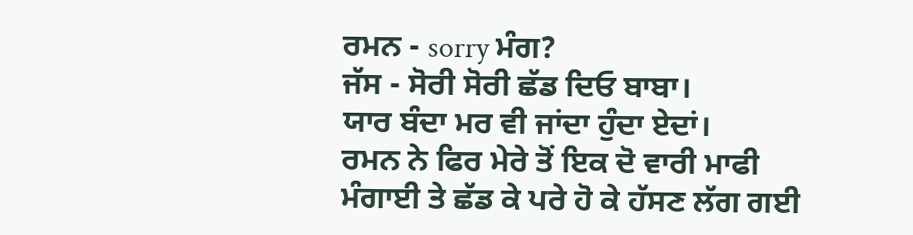ਰਮਨ - sorry ਮੰਗ?
ਜੱਸ - ਸੋਰੀ ਸੋਰੀ ਛੱਡ ਦਿਓ ਬਾਬਾ।
ਯਾਰ ਬੰਦਾ ਮਰ ਵੀ ਜਾਂਦਾ ਹੁੰਦਾ ਏਦਾਂ।
ਰਮਨ ਨੇ ਫਿਰ ਮੇਰੇ ਤੋਂ ਇਕ ਦੋ ਵਾਰੀ ਮਾਫੀ ਮੰਗਾਈ ਤੇ ਛੱਡ ਕੇ ਪਰੇ ਹੋ ਕੇ ਹੱਸਣ ਲੱਗ ਗਈ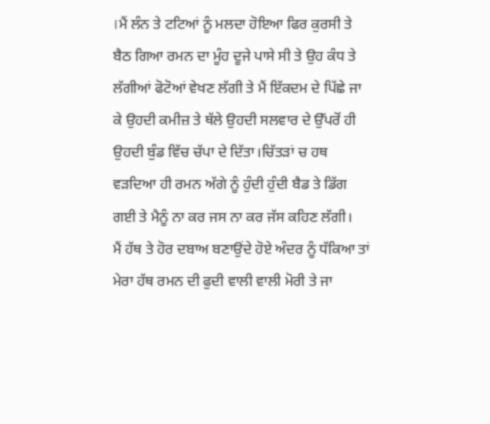।ਮੈਂ ਲੰਨ ਤੇ ਟਟਿਆਂ ਨੂੰ ਮਲਦਾ ਹੋਇਆ ਫਿਰ ਕੁਰਸੀ ਤੇ ਬੈਠ ਗਿਆ ਰਮਨ ਦਾ ਮੂੰਹ ਦੂਜੇ ਪਾਸੇ ਸੀ ਤੇ ਉਹ ਕੰਧ ਤੇ ਲੱਗੀਆਂ ਫੋਟੋਆਂ ਵੇਖਣ ਲੱਗੀ ਤੇ ਮੈਂ ਇੱਕਦਮ ਦੇ ਪਿੱਛੇ ਜਾ ਕੇ ਉਹਦੀ ਕਮੀਜ਼ ਤੇ ਥੱਲੇ ਉਹਦੀ ਸਲਵਾਰ ਦੇ ਉੱਪਰੋਂ ਹੀ ਉਹਦੀ ਬੁੰਡ ਵਿੱਚ ਚੱਪਾ ਦੇ ਦਿੱਤਾ।ਚਿੱਤੜਾਂ ਚ ਹਥ ਵੜਦਿਆ ਹੀ ਰਮਨ ਅੱਗੇ ਨੂੰ ਹੁੰਦੀ ਹੁੰਦੀ ਬੈਡ ਤੇ ਡਿੱਗ ਗਈ ਤੇ ਮੈਨੂੰ ਨਾ ਕਰ ਜਸ ਨਾ ਕਰ ਜੱਸ ਕਹਿਣ ਲੱਗੀ।
ਮੈਂ ਹੱਥ ਤੇ ਹੋਰ ਦਬਾਅ ਬਣਾਉਂਦੇ ਹੋਏ ਅੰਦਰ ਨੂੰ ਧੱਕਿਆ ਤਾਂ ਮੇਰਾ ਹੱਥ ਰਮਨ ਦੀ ਫੁਦੀ ਵਾਲੀ ਵਾਲੀ ਮੋਰੀ ਤੇ ਜਾ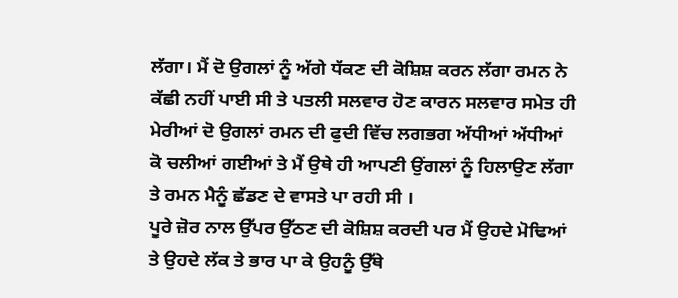ਲੱਗਾ। ਮੈਂ ਦੋ ਉਗਲਾਂ ਨੂੰ ਅੱਗੇ ਧੱਕਣ ਦੀ ਕੋਸ਼ਿਸ਼ ਕਰਨ ਲੱਗਾ ਰਮਨ ਨੇ ਕੱਛੀ ਨਹੀਂ ਪਾਈ ਸੀ ਤੇ ਪਤਲੀ ਸਲਵਾਰ ਹੋਣ ਕਾਰਨ ਸਲਵਾਰ ਸਮੇਤ ਹੀ ਮੇਰੀਆਂ ਦੋ ਉਗਲਾਂ ਰਮਨ ਦੀ ਫੁਦੀ ਵਿੱਚ ਲਗਭਗ ਅੱਧੀਆਂ ਅੱਧੀਆਂ ਕੋ ਚਲੀਆਂ ਗਈਆਂ ਤੇ ਮੈਂ ਉਥੇ ਹੀ ਆਪਣੀ ਉਂਗਲਾਂ ਨੂੰ ਹਿਲਾਉਣ ਲੱਗਾ ਤੇ ਰਮਨ ਮੈਨੂੰ ਛੱਡਣ ਦੇ ਵਾਸਤੇ ਪਾ ਰਹੀ ਸੀ ।
ਪੂਰੇ ਜ਼ੋਰ ਨਾਲ ਉੱਪਰ ਉੱਠਣ ਦੀ ਕੋਸ਼ਿਸ਼ ਕਰਦੀ ਪਰ ਮੈਂ ਉਹਦੇ ਮੋਢਿਆਂ ਤੇ ਉਹਦੇ ਲੱਕ ਤੇ ਭਾਰ ਪਾ ਕੇ ਉਹਨੂੰ ਉੱਥੇ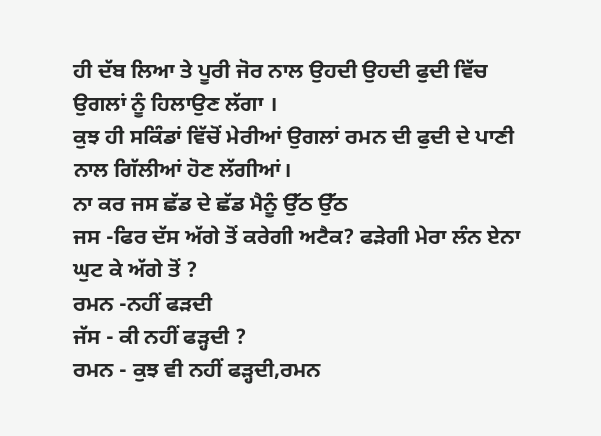ਹੀ ਦੱਬ ਲਿਆ ਤੇ ਪੂਰੀ ਜੋਰ ਨਾਲ ਉਹਦੀ ਉਹਦੀ ਫੁਦੀ ਵਿੱਚ ਉਗਲਾਂ ਨੂੰ ਹਿਲਾਉਣ ਲੱਗਾ ।
ਕੁਝ ਹੀ ਸਕਿੰਡਾਂ ਵਿੱਚੋਂ ਮੇਰੀਆਂ ਉਗਲਾਂ ਰਮਨ ਦੀ ਫੁਦੀ ਦੇ ਪਾਣੀ ਨਾਲ ਗਿੱਲੀਆਂ ਹੋਣ ਲੱਗੀਆਂ।
ਨਾ ਕਰ ਜਸ ਛੱਡ ਦੇ ਛੱਡ ਮੈਨੂੰ ਉੱਠ ਉੱਠ
ਜਸ -ਫਿਰ ਦੱਸ ਅੱਗੇ ਤੋਂ ਕਰੇਗੀ ਅਟੈਕ? ਫੜੇਗੀ ਮੇਰਾ ਲੰਨ ਏਨਾ ਘੁਟ ਕੇ ਅੱਗੇ ਤੋਂ ?
ਰਮਨ -ਨਹੀਂ ਫੜਦੀ
ਜੱਸ - ਕੀ ਨਹੀਂ ਫੜ੍ਹਦੀ ?
ਰਮਨ - ਕੁਝ ਵੀ ਨਹੀਂ ਫੜ੍ਹਦੀ,ਰਮਨ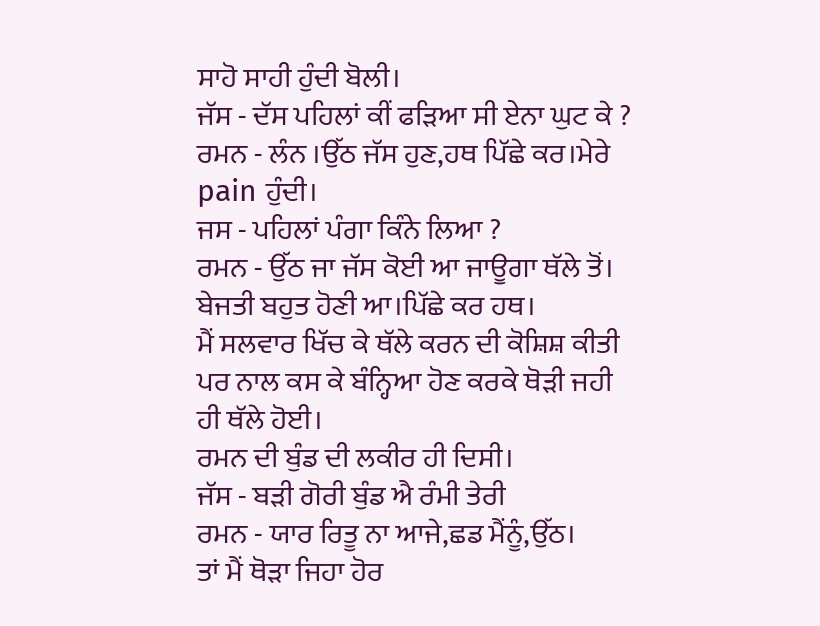ਸਾਹੋ ਸਾਹੀ ਹੁੰਦੀ ਬੋਲੀ।
ਜੱਸ - ਦੱਸ ਪਹਿਲਾਂ ਕੀਂ ਫੜਿਆ ਸੀ ਏਨਾ ਘੁਟ ਕੇ ?
ਰਮਨ - ਲੰਨ ।ਉੱਠ ਜੱਸ ਹੁਣ,ਹਥ ਪਿੱਛੇ ਕਰ।ਮੇਰੇ pain ਹੁੰਦੀ।
ਜਸ - ਪਹਿਲਾਂ ਪੰਗਾ ਕਿੰਨੇ ਲਿਆ ?
ਰਮਨ - ਉੱਠ ਜਾ ਜੱਸ ਕੋਈ ਆ ਜਾਊਗਾ ਥੱਲੇ ਤੋਂ।
ਬੇਜਤੀ ਬਹੁਤ ਹੋਣੀ ਆ।ਪਿੱਛੇ ਕਰ ਹਥ।
ਮੈਂ ਸਲਵਾਰ ਖਿੱਚ ਕੇ ਥੱਲੇ ਕਰਨ ਦੀ ਕੋਸ਼ਿਸ਼ ਕੀਤੀ ਪਰ ਨਾਲ ਕਸ ਕੇ ਬੰਨ੍ਹਿਆ ਹੋਣ ਕਰਕੇ ਥੋੜੀ ਜਹੀ ਹੀ ਥੱਲੇ ਹੋਈ।
ਰਮਨ ਦੀ ਬੁੰਡ ਦੀ ਲਕੀਰ ਹੀ ਦਿਸੀ।
ਜੱਸ - ਬੜੀ ਗੋਰੀ ਬੁੰਡ ਐ ਰੰਮੀ ਤੇਰੀ
ਰਮਨ - ਯਾਰ ਰਿਤੂ ਨਾ ਆਜੇ,ਛਡ ਮੈਂਨੂੰ,ਉੱਠ।
ਤਾਂ ਮੈਂ ਥੋੜਾ ਜਿਹਾ ਹੋਰ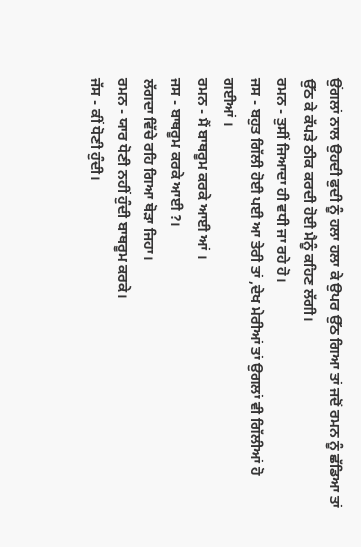ਉਂਗਲਾਂ ਨਾਲ ਉਹਦੀ ਫੁਦੀ ਨੂੰ ਹਲਾ ਹਲਾ ਕੇ ਉਪਰ ਉੱਠ ਗਿਆ ਤਾਂ ਜਦੋਂ ਰਮਨ ਨੂੰ ਛੱਡਿਆ ਤਾਂ ਉੱਠ ਕੇ ਕੱਪੜੇ ਠੀਕ ਕਰਦੀ ਹੋਈ ਮੈਨੂੰ ਕਹਿਣ ਲੱਗੀ।
ਰਮਨ - ਤੁਸੀਂ ਜਿਆਦਾ ਹੀ ਵਧੀ ਜਾ ਰਹੇ ਹੋ।
ਜਸ - ਬਹੁਤ ਗਿੱਲੀ ਹੋਈ ਪਈ ਆ ਤੇਰੀ ਤਾਂ ,ਦੇਖ ਮੇਰੀਆਂ ਤਾਂ ਉਗਲਾਂ ਵੀ ਗਿੱਲੀਆਂ ਹੋ ਗਈਆਂ ।
ਰਮਨ - ਮੈਂ ਬਾਥਰੂਮ ਕਰਕੇ ਆਈ ਆਂ ।
ਜਸ - ਬਾਥਰੂਮ ਕਰਕੇ ਆਈ ?।
ਲੱਗਦਾ ਵਿੱਚੇ ਰਹਿ ਗਿਆ ਥੋੜਾ ਜਿਹਾ।
ਰਮਨ - ਯਾਰ ਧੋਣੀ ਨਹੀਂ ਹੁੰਦੀ ਬਾਥਰੂਮ ਕਰਕੇ।
ਜੱਸ - ਕੀਂ ਧੋਣੀ ਹੁੰਦੀ।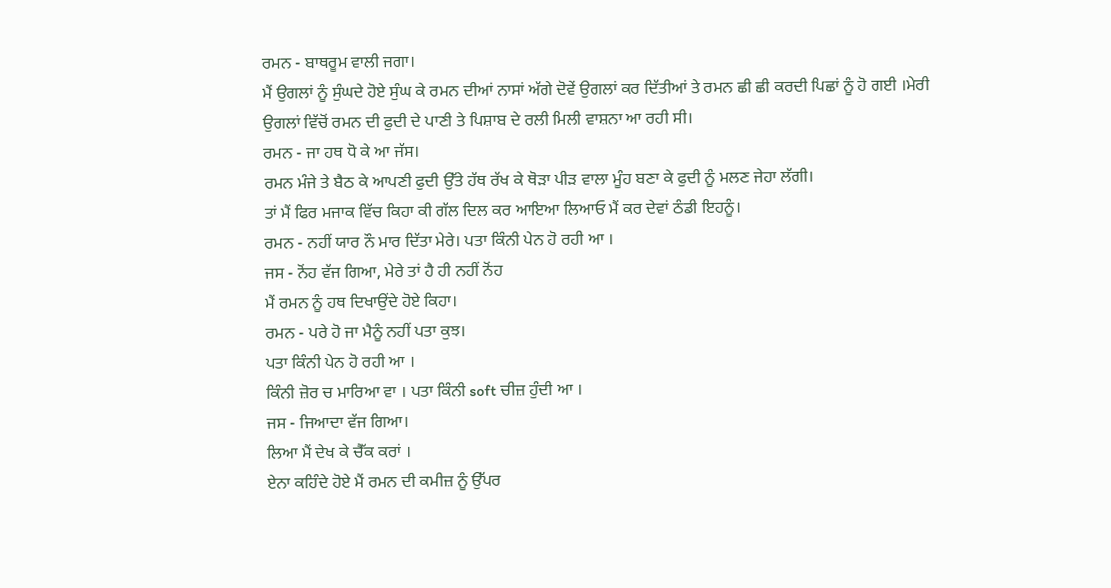ਰਮਨ - ਬਾਥਰੂਮ ਵਾਲੀ ਜਗਾ।
ਮੈਂ ਉਗਲਾਂ ਨੂੰ ਸੁੰਘਦੇ ਹੋਏ ਸੁੰਘ ਕੇ ਰਮਨ ਦੀਆਂ ਨਾਸਾਂ ਅੱਗੇ ਦੋਵੇਂ ਉਗਲਾਂ ਕਰ ਦਿੱਤੀਆਂ ਤੇ ਰਮਨ ਛੀ ਛੀ ਕਰਦੀ ਪਿਛਾਂ ਨੂੰ ਹੋ ਗਈ ।ਮੇਰੀ ਉਗਲਾਂ ਵਿੱਚੋਂ ਰਮਨ ਦੀ ਫੁਦੀ ਦੇ ਪਾਣੀ ਤੇ ਪਿਸ਼ਾਬ ਦੇ ਰਲੀ ਮਿਲੀ ਵਾਸ਼ਨਾ ਆ ਰਹੀ ਸੀ।
ਰਮਨ - ਜਾ ਹਥ ਧੋ ਕੇ ਆ ਜੱਸ।
ਰਮਨ ਮੰਜੇ ਤੇ ਬੈਠ ਕੇ ਆਪਣੀ ਫੁਦੀ ਉੱਤੇ ਹੱਥ ਰੱਖ ਕੇ ਥੋੜਾ ਪੀੜ ਵਾਲਾ ਮੂੰਹ ਬਣਾ ਕੇ ਫੁਦੀ ਨੂੰ ਮਲਣ ਜੇਹਾ ਲੱਗੀ।
ਤਾਂ ਮੈਂ ਫਿਰ ਮਜਾਕ ਵਿੱਚ ਕਿਹਾ ਕੀ ਗੱਲ ਦਿਲ ਕਰ ਆਇਆ ਲਿਆਓ ਮੈਂ ਕਰ ਦੇਵਾਂ ਠੰਡੀ ਇਹਨੂੰ।
ਰਮਨ - ਨਹੀਂ ਯਾਰ ਨੌ ਮਾਰ ਦਿੱਤਾ ਮੇਰੇ। ਪਤਾ ਕਿੰਨੀ ਪੇਨ ਹੋ ਰਹੀ ਆ ।
ਜਸ - ਨੋਂਹ ਵੱਜ ਗਿਆ, ਮੇਰੇ ਤਾਂ ਹੈ ਹੀ ਨਹੀਂ ਨੋਂਹ
ਮੈਂ ਰਮਨ ਨੂੰ ਹਥ ਦਿਖਾਉਂਦੇ ਹੋਏ ਕਿਹਾ।
ਰਮਨ - ਪਰੇ ਹੋ ਜਾ ਮੈਨੂੰ ਨਹੀਂ ਪਤਾ ਕੁਝ।
ਪਤਾ ਕਿੰਨੀ ਪੇਨ ਹੋ ਰਹੀ ਆ ।
ਕਿੰਨੀ ਜ਼ੋਰ ਚ ਮਾਰਿਆ ਵਾ । ਪਤਾ ਕਿੰਨੀ soft ਚੀਜ਼ ਹੁੰਦੀ ਆ ।
ਜਸ - ਜਿਆਦਾ ਵੱਜ ਗਿਆ।
ਲਿਆ ਮੈਂ ਦੇਖ ਕੇ ਚੈੱਕ ਕਰਾਂ ।
ਏਨਾ ਕਹਿੰਦੇ ਹੋਏ ਮੈਂ ਰਮਨ ਦੀ ਕਮੀਜ਼ ਨੂੰ ਉੱਪਰ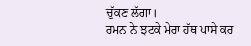ਚੁੱਕਣ ਲੱਗਾ।
ਰਮਨ ਨੇ ਝਟਕੇ ਮੇਰਾ ਹੱਥ ਪਾਸੇ ਕਰ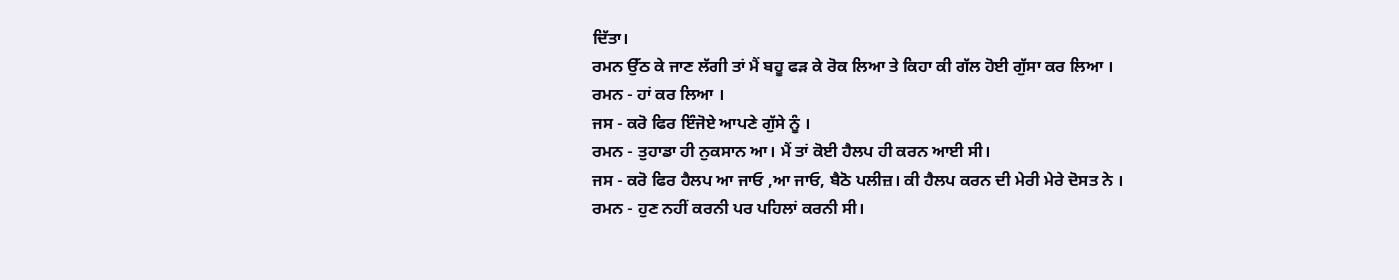ਦਿੱਤਾ।
ਰਮਨ ਉੱਠ ਕੇ ਜਾਣ ਲੱਗੀ ਤਾਂ ਮੈਂ ਬਹੂ ਫੜ ਕੇ ਰੋਕ ਲਿਆ ਤੇ ਕਿਹਾ ਕੀ ਗੱਲ ਹੋਈ ਗੁੱਸਾ ਕਰ ਲਿਆ ।
ਰਮਨ - ਹਾਂ ਕਰ ਲਿਆ ।
ਜਸ - ਕਰੋ ਫਿਰ ਇੰਜੋਏ ਆਪਣੇ ਗੁੱਸੇ ਨੂੰ ।
ਰਮਨ - ਤੁਹਾਡਾ ਹੀ ਨੁਕਸਾਨ ਆ। ਮੈਂ ਤਾਂ ਕੋਈ ਹੈਲਪ ਹੀ ਕਰਨ ਆਈ ਸੀ।
ਜਸ - ਕਰੋ ਫਿਰ ਹੈਲਪ ਆ ਜਾਓ ,ਆ ਜਾਓ, ਬੈਠੋ ਪਲੀਜ਼। ਕੀ ਹੈਲਪ ਕਰਨ ਦੀ ਮੇਰੀ ਮੇਰੇ ਦੋਸਤ ਨੇ ।
ਰਮਨ - ਹੁਣ ਨਹੀਂ ਕਰਨੀ ਪਰ ਪਹਿਲਾਂ ਕਰਨੀ ਸੀ।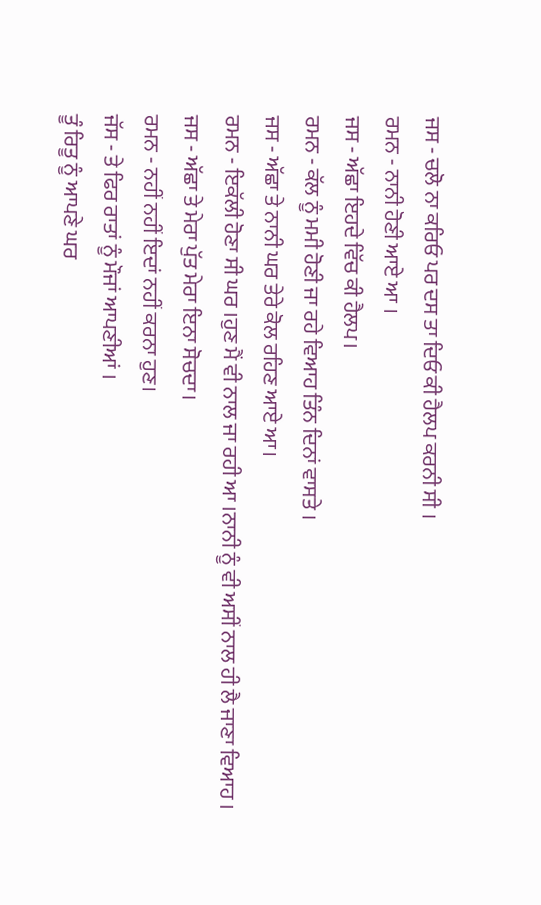ਜਸ - ਚਲੋ ਨਾ ਕਰਿਓ ਪਰ ਦਸ ਤਾ ਦਿਓ ਕੀ ਹੈਲਪ ਕਰਨੀ ਸੀ ।
ਰਮਨ - ਨਾਨੀ ਹੋਣੀ ਆਏ ਆ ।
ਜਸ - ਅੱਛਾ ਇਹਦੇ ਵਿੱਚ ਕੀ ਹੈਲਪ।
ਰਮਨ - ਕੱਲ ਨੂੰ ਮਮੀ ਹੋਣੀ ਜਾ ਰਹੇ ਵਿਆਹ ਤਿੰਨ ਦਿਨਾਂ ਵਾਸਤੇ ।
ਜਸ - ਅੱਛਾ ਤੇ ਨਾਨੀ ਘਰ ਤੇਰੇ ਕੋਲ ਰਹਿਣ ਆਏ ਆ।
ਰਮਨ - ਇਕੱਲੀ ਹੋਣਾ ਸੀ ਘਰ ।ਹੁਣ ਮੈਂ ਵੀ ਨਾਲ ਜਾ ਰਹੀ ਆ ।ਨਾਨੀ ਨੂੰ ਵੀ ਅਸੀਂ ਨਾਲ ਹੀ ਲੈ ਜਾਣਾ ਵਿਆਹ ।
ਜਸ - ਅੱਛਾ ਤੇ ਮੇਰਾ ਪੁੱਤ ਮੇਰਾ ਇਨਾ ਸੋਚਦਾ।
ਰਮਨ - ਨਹੀਂ ਨਹੀਂ ਇਦਾਂ ਨਹੀਂ ਕਰਨਾ ਹੁਣ।
ਜੱਸ - ਤੇ ਫਿਰ ਰਾਤਾਂ ਨੂੰ ਮੌਜਾਂ ਆਪਣੀਆਂ ।
ਤੂੰ ਰਿਤੂ ਨੂੰ ਆਪਣੇ ਘਰ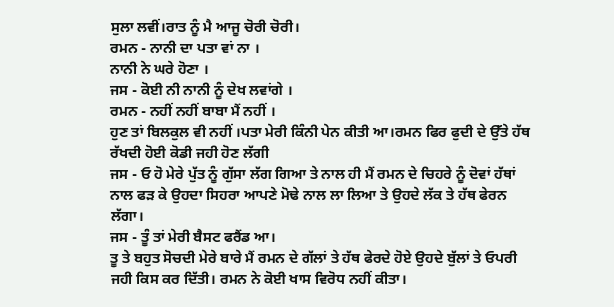ਸੁਲਾ ਲਵੀਂ।ਰਾਤ ਨੂੰ ਮੈ ਆਜੂ ਚੋਰੀ ਚੋਰੀ।
ਰਮਨ - ਨਾਨੀ ਦਾ ਪਤਾ ਵਾਂ ਨਾ ।
ਨਾਨੀ ਨੇ ਘਰੇ ਹੋਣਾ ।
ਜਸ - ਕੋਈ ਨੀ ਨਾਨੀ ਨੂੰ ਦੇਖ ਲਵਾਂਗੇ ।
ਰਮਨ - ਨਹੀਂ ਨਹੀਂ ਬਾਬਾ ਮੈਂ ਨਹੀਂ ।
ਹੁਣ ਤਾਂ ਬਿਲਕੁਲ ਵੀ ਨਹੀਂ ।ਪਤਾ ਮੇਰੀ ਕਿੰਨੀ ਪੇਨ ਕੀਤੀ ਆ।ਰਮਨ ਫਿਰ ਫੁਦੀ ਦੇ ਉੱਤੇ ਹੱਥ ਰੱਖਦੀ ਹੋਈ ਕੋਡੀ ਜਹੀ ਹੋਣ ਲੱਗੀ
ਜਸ - ਓ ਹੋ ਮੇਰੇ ਪੁੱਤ ਨੂੰ ਗੁੱਸਾ ਲੱਗ ਗਿਆ ਤੇ ਨਾਲ ਹੀ ਮੈਂ ਰਮਨ ਦੇ ਚਿਹਰੇ ਨੂੰ ਦੋਵਾਂ ਹੱਥਾਂ ਨਾਲ ਫੜ ਕੇ ਉਹਦਾ ਸਿਹਰਾ ਆਪਣੇ ਮੋਢੇ ਨਾਲ ਲਾ ਲਿਆ ਤੇ ਉਹਦੇ ਲੱਕ ਤੇ ਹੱਥ ਫੇਰਨ ਲੱਗਾ।
ਜਸ - ਤੂੰ ਤਾਂ ਮੇਰੀ ਬੈਸਟ ਫਰੈਂਡ ਆ।
ਤੂ ਤੇ ਬਹੁਤ ਸੋਚਦੀ ਮੇਰੇ ਬਾਰੇ ਮੈਂ ਰਮਨ ਦੇ ਗੱਲਾਂ ਤੇ ਹੱਥ ਫੇਰਦੇ ਹੋਏ ਉਹਦੇ ਬੁੱਲਾਂ ਤੇ ਓਪਰੀ ਜਹੀ ਕਿਸ ਕਰ ਦਿੱਤੀ। ਰਮਨ ਨੇ ਕੋਈ ਖਾਸ ਵਿਰੋਧ ਨਹੀਂ ਕੀਤਾ।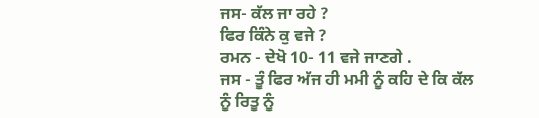ਜਸ- ਕੱਲ ਜਾ ਰਹੇ ?
ਫਿਰ ਕਿੰਨੇ ਕੁ ਵਜੇ ?
ਰਮਨ - ਦੇਖੋ 10- 11 ਵਜੇ ਜਾਣਗੇ .
ਜਸ - ਤੂੰ ਫਿਰ ਅੱਜ ਹੀ ਮਮੀ ਨੂੰ ਕਹਿ ਦੇ ਕਿ ਕੱਲ ਨੂੰ ਰਿਤੂ ਨੂੰ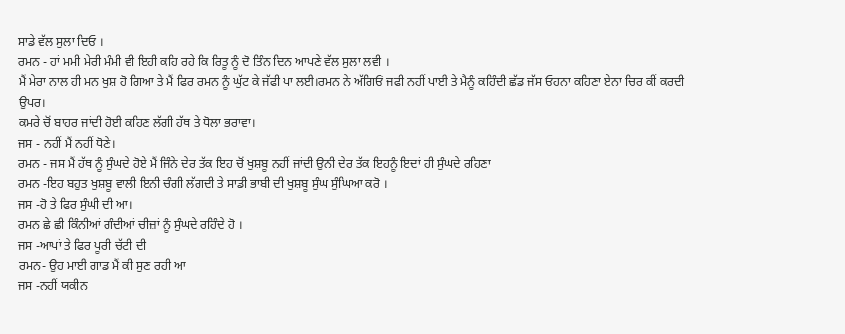ਸਾਡੇ ਵੱਲ ਸੁਲਾ ਦਿਓ ।
ਰਮਨ - ਹਾਂ ਮਮੀ ਮੇਰੀ ਮੰਮੀ ਵੀ ਇਹੀ ਕਹਿ ਰਹੇ ਕਿ ਰਿਤੂ ਨੂੰ ਦੋ ਤਿੰਨ ਦਿਨ ਆਪਣੇ ਵੱਲ ਸੁਲਾ ਲਵੀ ।
ਮੈਂ ਮੇਰਾ ਨਾਲ ਹੀ ਮਨ ਖੁਸ਼ ਹੋ ਗਿਆ ਤੇ ਮੈਂ ਫਿਰ ਰਮਨ ਨੂੰ ਘੁੱਟ ਕੇ ਜੱਫੀ ਪਾ ਲਈ।ਰਮਨ ਨੇ ਅੱਗਿਓਂ ਜਫੀ ਨਹੀਂ ਪਾਈ ਤੇ ਮੈਨੂੰ ਕਹਿੰਦੀ ਛੱਡ ਜੱਸ ਓਹਨਾ ਕਹਿਣਾ ਏਨਾ ਚਿਰ ਕੀਂ ਕਰਦੀ ਉਪਰ।
ਕਮਰੇ ਚੋਂ ਬਾਹਰ ਜਾਂਦੀ ਹੋਈ ਕਹਿਣ ਲੱਗੀ ਹੱਥ ਤੇ ਧੋਲਾ ਭਰਾਵਾ।
ਜਸ - ਨਹੀਂ ਮੈਂ ਨਹੀਂ ਧੋਣੇ।
ਰਮਨ - ਜਸ ਮੈਂ ਹੱਥ ਨੂੰ ਸੁੰਘਦੇ ਹੋਏ ਮੈਂ ਜਿੰਨੇ ਦੇਰ ਤੱਕ ਇਹ ਚੋਂ ਖੁਸ਼ਬੂ ਨਹੀਂ ਜਾਂਦੀ ਉਨੀ ਦੇਰ ਤੱਕ ਇਹਨੂੰ ਇਦਾਂ ਹੀ ਸੁੰਘਦੇ ਰਹਿਣਾ
ਰਮਨ -ਇਹ ਬਹੁਤ ਖੁਸ਼ਬੂ ਵਾਲੀ ਇਨੀ ਚੰਗੀ ਲੱਗਦੀ ਤੇ ਸਾਡੀ ਭਾਬੀ ਦੀ ਖੁਸ਼ਬੂ ਸੁੰਘ ਸੁੰਘਿਆ ਕਰੋ ।
ਜਸ -ਹੋ ਤੇ ਫਿਰ ਸੁੰਘੀ ਦੀ ਆ।
ਰਮਨ ਛੇ ਛੀ ਕਿੰਨੀਆਂ ਗੰਦੀਆਂ ਚੀਜ਼ਾਂ ਨੂੰ ਸੁੰਘਦੇ ਰਹਿੰਦੇ ਹੋ ।
ਜਸ -ਆਪਾਂ ਤੇ ਫਿਰ ਪੂਰੀ ਚੱਟੀ ਦੀ
ਰਮਨ- ਉਹ ਮਾਈ ਗਾਡ ਮੈਂ ਕੀ ਸੁਣ ਰਹੀ ਆ
ਜਸ -ਨਹੀਂ ਯਕੀਨ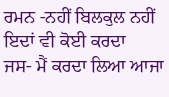ਰਮਨ -ਨਹੀਂ ਬਿਲਕੁਲ ਨਹੀਂ ਇਦਾਂ ਵੀ ਕੋਈ ਕਰਦਾ
ਜਸ- ਮੈਂ ਕਰਦਾ ਲਿਆ ਆਜਾ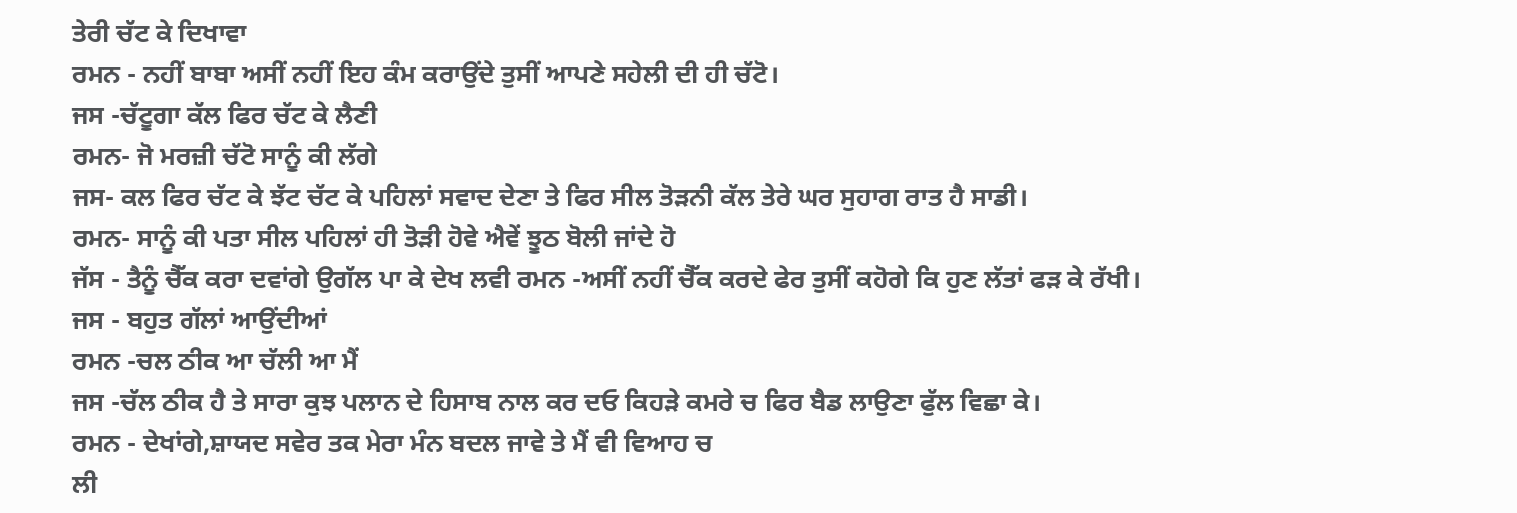ਤੇਰੀ ਚੱਟ ਕੇ ਦਿਖਾਵਾ
ਰਮਨ - ਨਹੀਂ ਬਾਬਾ ਅਸੀਂ ਨਹੀਂ ਇਹ ਕੰਮ ਕਰਾਉਂਦੇ ਤੁਸੀਂ ਆਪਣੇ ਸਹੇਲੀ ਦੀ ਹੀ ਚੱਟੋ।
ਜਸ -ਚੱਟੂਗਾ ਕੱਲ ਫਿਰ ਚੱਟ ਕੇ ਲੈਣੀ
ਰਮਨ- ਜੋ ਮਰਜ਼ੀ ਚੱਟੋ ਸਾਨੂੰ ਕੀ ਲੱਗੇ
ਜਸ- ਕਲ ਫਿਰ ਚੱਟ ਕੇ ਝੱਟ ਚੱਟ ਕੇ ਪਹਿਲਾਂ ਸਵਾਦ ਦੇਣਾ ਤੇ ਫਿਰ ਸੀਲ ਤੋੜਨੀ ਕੱਲ ਤੇਰੇ ਘਰ ਸੁਹਾਗ ਰਾਤ ਹੈ ਸਾਡੀ।
ਰਮਨ- ਸਾਨੂੰ ਕੀ ਪਤਾ ਸੀਲ ਪਹਿਲਾਂ ਹੀ ਤੋੜੀ ਹੋਵੇ ਐਵੇਂ ਝੂਠ ਬੋਲੀ ਜਾਂਦੇ ਹੋ
ਜੱਸ - ਤੈਨੂੰ ਚੈੱਕ ਕਰਾ ਦਵਾਂਗੇ ਉਗੱਲ ਪਾ ਕੇ ਦੇਖ ਲਵੀ ਰਮਨ -ਅਸੀਂ ਨਹੀਂ ਚੈੱਕ ਕਰਦੇ ਫੇਰ ਤੁਸੀਂ ਕਹੋਗੇ ਕਿ ਹੁਣ ਲੱਤਾਂ ਫੜ ਕੇ ਰੱਖੀ।
ਜਸ - ਬਹੁਤ ਗੱਲਾਂ ਆਉਂਦੀਆਂ
ਰਮਨ -ਚਲ ਠੀਕ ਆ ਚੱਲੀ ਆ ਮੈਂ
ਜਸ -ਚੱਲ ਠੀਕ ਹੈ ਤੇ ਸਾਰਾ ਕੁਝ ਪਲਾਨ ਦੇ ਹਿਸਾਬ ਨਾਲ ਕਰ ਦਓ ਕਿਹੜੇ ਕਮਰੇ ਚ ਫਿਰ ਬੈਡ ਲਾਉਣਾ ਫੁੱਲ ਵਿਛਾ ਕੇ।
ਰਮਨ - ਦੇਖਾਂਗੇ,ਸ਼ਾਯਦ ਸਵੇਰ ਤਕ ਮੇਰਾ ਮੰਨ ਬਦਲ ਜਾਵੇ ਤੇ ਮੈਂ ਵੀ ਵਿਆਹ ਚ
ਲੀ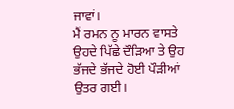ਜਾਵਾਂ।
ਮੈਂ ਰਮਨ ਨੂ ਮਾਰਨ ਵਾਸਤੇ ਉਹਦੇ ਪਿੱਛੇ ਦੌੜਿਆ ਤੇ ਉਹ ਭੱਜਦੇ ਭੱਜਦੇ ਹੋਈ ਪੌੜੀਆਂ ਉਤਰ ਗਈ।